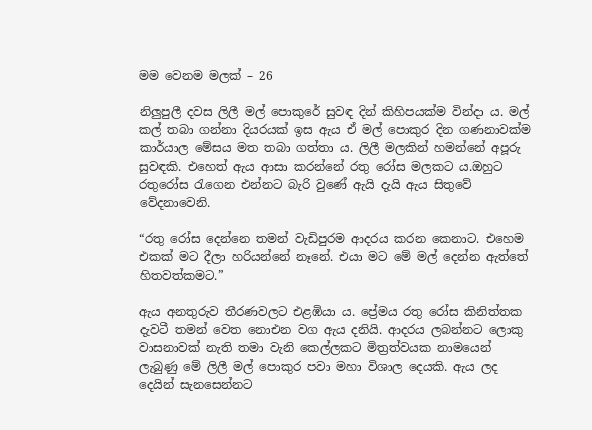මම වෙනම මලක් – 26

නිලුපුලී දවස ලිලී මල් පොකුරේ සුවඳ දින් කිහිපයක්ම වින්දා ය. මල් කල් තබා ගන්නා දියරයක් ඉස ඇය ඒ මල් පොකුර දින ගණනාවක්ම කාර්යාල මේසය මත තබා ගත්තා ය. ලිලී මලකින් හමන්නේ අපූරු සුවඳකි. එහෙත් ඇය ආසා කරන්නේ රතු රෝස මලකට ය.ඔහුට රතුරෝස රැගෙන එන්නට බැරි වුණේ ඇයි දැයි ඇය සිතුවේ වේදනාවෙනි.

“රතු රෝස දෙන්නෙ තමන් වැඩිපුරම ආදරය කරන කෙනාට. එහෙම එකක් මට දීලා හරියන්නේ නෑනේ. එයා මට මේ මල් දෙන්න ඇත්තේ හිතවත්කමට.”

ඇය අනතුරුව තීරණවලට එළඹියා ය. ප්‍රේමය රතු රෝස කිනිත්තක දැවටී තමන් වෙත නොඑන වග ඇය දනියි. ආදරය ලබන්නට ලොකු වාසනාවක් නැති තමා වැනි කෙල්ලකට මිත්‍රත්වයක නාමයෙන් ලැබුණු මේ ලිලී මල් පොකුර පවා මහා විශාල දෙයකි. ඇය ලද දෙයින් සැනසෙන්නට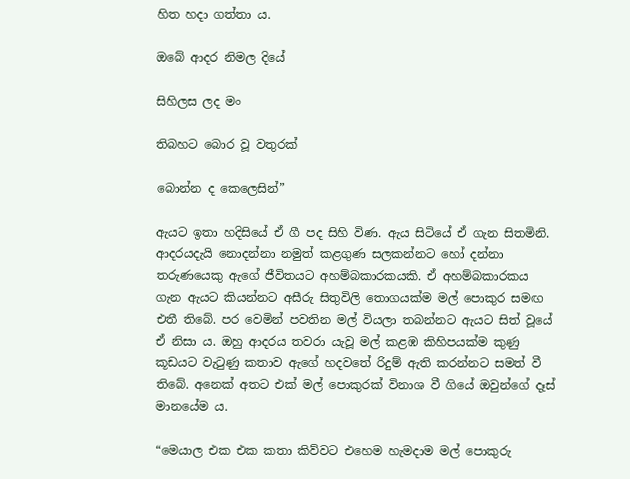හිත හදා ගත්තා ය.

ඔබේ ආදර නිමල දියේ

සිහිලස ලද මං

තිබහට බොර වූ වතුරක්

බොන්න ද කෙලෙසින්”

ඇයට ඉතා හදිසියේ ඒ ගී පද සිහි විණ. ඇය සිටියේ ඒ ගැන සිතමිනි. ආදරයදැයි නොදන්නා නමුත් කළගුණ සලකන්නට හෝ දන්නා තරුණයෙකු ඇගේ ජීවිතයට අහම්බකාරකයකි. ඒ අහම්බකාරකය ගැන ඇයට කියන්නට අසීරු සිතුවිලි තොගයක්ම මල් පොකුර සමඟ එතී තිබේ. පර වෙමින් පවතින මල් වියලා තබන්නට ඇයට සිත් වූයේ ඒ නිසා ය. ඔහු ආදරය තවරා යැවූ මල් කළඹ කිහිපයක්ම කුණු කූඩයට වැටුණු කතාව ඇගේ හදවතේ රිදුම් ඇති කරන්නට සමත් වී තිබේ. අනෙක් අතට එක් මල් පොකුරක් විනාශ වී ගියේ ඔවුන්ගේ දෑස් මානයේම ය.

“මෙයාල එක එක කතා කිව්වට එහෙම හැමදාම මල් පොකුරු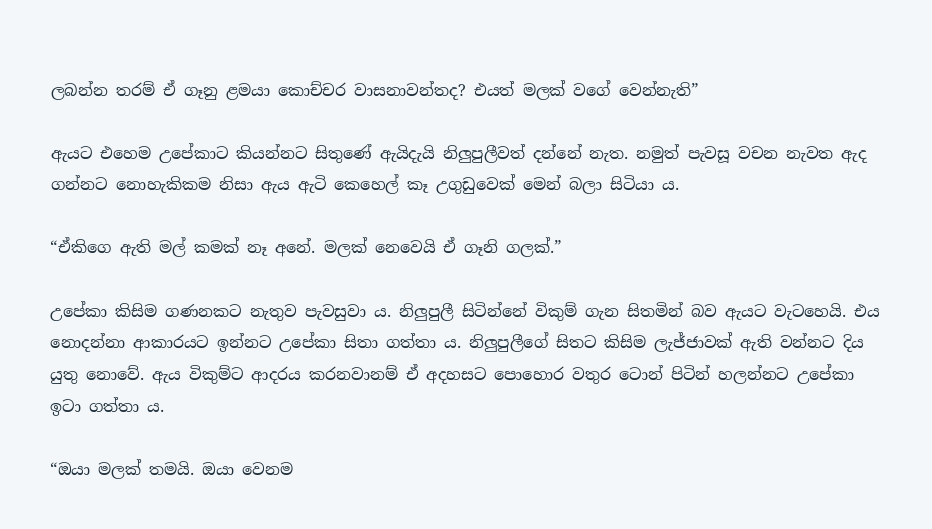ලබන්න තරම් ඒ ගෑනු ළමයා කොච්චර වාසනාවන්තද? එයත් මලක් වගේ වෙන්නැති”

ඇයට එහෙම උපේකාට කියන්නට සිතුණේ ඇයිදැයි නිලුපුලීවත් දන්නේ නැත. නමුත් පැවසූ වචන නැවත ඇද ගන්නට නොහැකිකම නිසා ඇය ඇටි කෙහෙල් කෑ උගුඩුවෙක් මෙන් බලා සිටියා ය.

“ඒකිගෙ ඇති මල් කමක් නෑ අනේ. මලක් නෙවෙයි ඒ ගෑනි ගලක්.”

උපේකා කිසිම ගණනකට නැතුව පැවසුවා ය. නිලුපුලී සිටින්නේ විකුම් ගැන සිතමින් බව ඇයට වැටහෙයි. එය නොදන්නා ආකාරයට ඉන්නට උපේකා සිතා ගත්තා ය. නිලුපුලීගේ සිතට කිසිම ලැජ්ජාවක් ඇති වන්නට දිය යුතු නොවේ. ඇය විකුම්ට ආදරය කරනවානම් ඒ අදහසට පොහොර වතුර ටොන් පිටින් හලන්නට උපේකා ඉටා ගත්තා ය.

“ඔයා මලක් තමයි. ඔයා වෙනම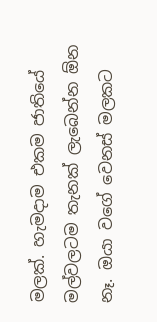මලක්. හැමදාම එකම ජාතියේ මල්වලටම තැනක් ලැබෙන්න ඕන නෑ. ඔයා වගේ වෙනස් මලකට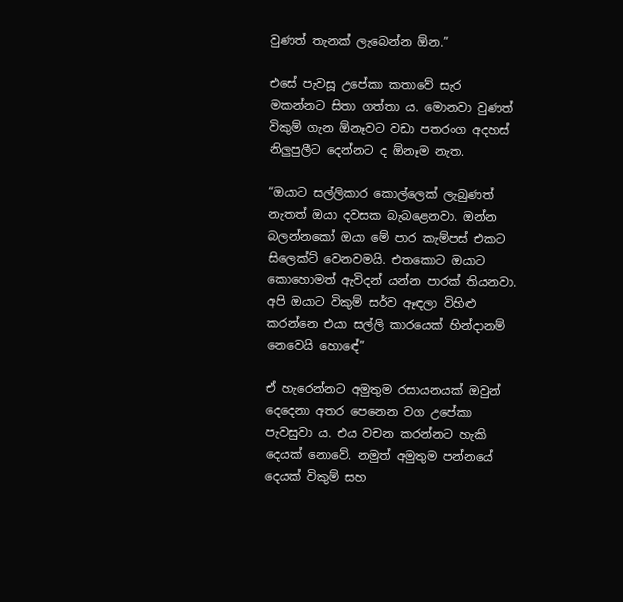වුණත් තැනක් ලැබෙන්න ඕන.”

එසේ පැවසූ උපේකා කතාවේ සැර මකන්නට සිතා ගත්තා ය. මොනවා වුණත් විකුම් ගැන ඕනෑවට වඩා පතරංග අදහස් නිලුපුලීට දෙන්නට ද ඕනෑම නැත.

“ඔයාට සල්ලිකාර කොල්ලෙක් ලැබුණත් නැතත් ඔයා දවසක බැබළෙනවා. ඔන්න බලන්නකෝ ඔයා මේ පාර කැම්පස් එකට සිලෙක්ට් වෙනවමයි. එතකොට ඔයාට කොහොමත් ඇවිදන් යන්න පාරක් තියනවා. අපි ඔයාට විකුම් සර්ව ඈඳලා විහිළු කරන්නෙ එයා සල්ලි කාරයෙක් හින්දානම් නෙවෙයි හොඳේ”

ඒ හැරෙන්නට අමුතුම රසායනයක් ඔවුන් දෙදෙනා අතර පෙනෙන වග උපේකා පැවසුවා ය. එය වචන කරන්නට හැකි දෙයක් නොවේ. නමුත් අමුතුම පන්නයේ දෙයක් විකුම් සහ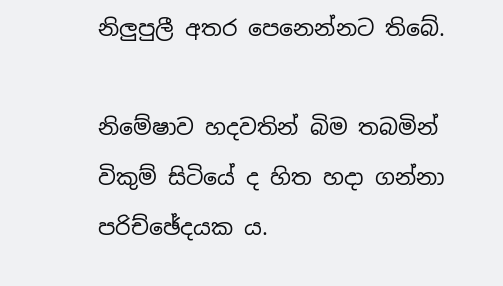නිලුපුලී අතර පෙනෙන්නට තිබේ.

නිමේෂාව හදවතින් බිම තබමින් විකුම් සිටියේ ද හිත හදා ගන්නා පරිච්ඡේදයක ය.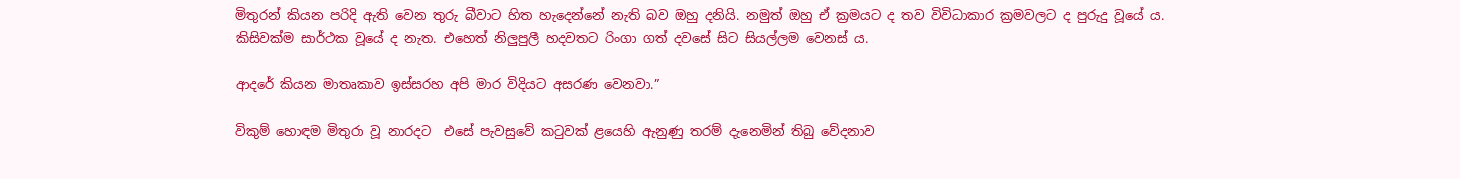මිතුරන් කියන පරිදි ඇති වෙන තුරු බීවාට හිත හැදෙන්නේ නැති බව ඔහු දනියි. නමුත් ඔහු ඒ ක්‍රමයට ද තව විවිධාකාර ක්‍රමවලට ද පුරුදු වූයේ ය. කිසිවක්ම සාර්ථක වූයේ ද නැත. එහෙත් නිලුපුලී හදවතට රිංගා ගත් දවසේ සිට සියල්ලම වෙනස් ය.

ආදරේ කියන මාතෘකාව ඉස්සරහ අපි මාර විදියට අසරණ වෙනවා.”

විකුම් හොඳම මිතුරා වූ නාරදට  එසේ පැවසුවේ කටුවක් ළයෙහි ඇනුණු තරම් දැනෙමින් තිබු වේදනාව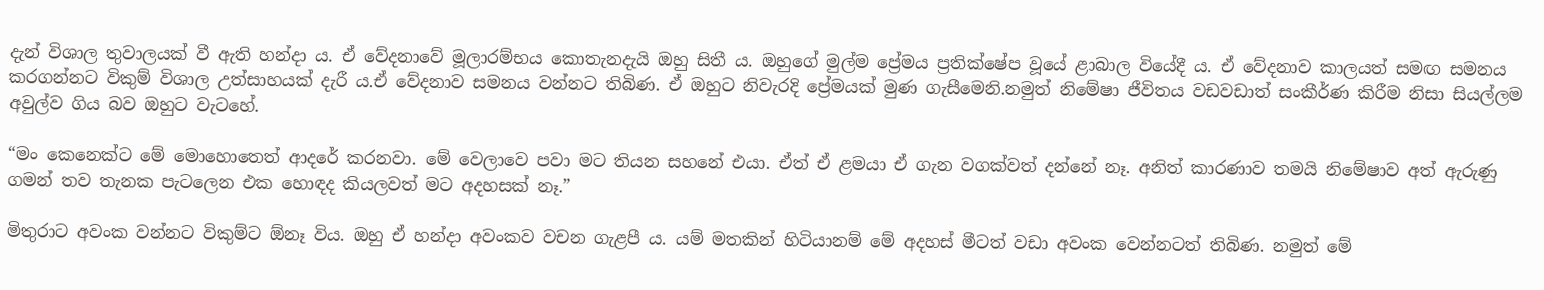දැන් විශාල තුවාලයක් වී ඇති හන්දා ය. ඒ වේදනාවේ මූලාරම්භය කොතැනදැයි ඔහු සිතී ය. ඔහුගේ මුල්ම ප්‍රේමය ප්‍රතික්ෂේප වූයේ ළාබාල වියේදී ය. ඒ වේදනාව කාලයත් සමඟ සමනය කරගන්නට විකුම් විශාල උත්සාහයක් දැරී ය.ඒ වේදනාව සමනය වන්නට තිබිණ. ඒ ඔහුට නිවැරදි ප්‍රේමයක් මුණ ගැසීමෙනි.නමුත් නිමේෂා ජීවිතය වඩවඩාත් සංකීර්ණ කිරීම නිසා සියල්ලම අවුල්ව ගිය බව ඔහුට වැටහේ.

“මං කෙනෙක්ට මේ මොහොතෙත් ආදරේ කරනවා. මේ වෙලාවෙ පවා මට තියන සහනේ එයා. ඒත් ඒ ළමයා ඒ ගැන වගක්වත් දන්නේ නෑ. අනිත් කාරණාව තමයි නිමේෂාව අත් ඇරුණු ගමන් තව තැනක පැටලෙන එක හොඳද කියලවත් මට අදහසක් නෑ.”

මිතුරාට අවංක වන්නට විකුම්‍ට ඕනෑ විය. ඔහු ඒ හන්දා අවංකව වචන ගැළපී ය. යම් මතකින් හිටියානම් මේ අදහස් මීටත් වඩා අවංක වෙන්නටත් තිබිණ. නමුත් මේ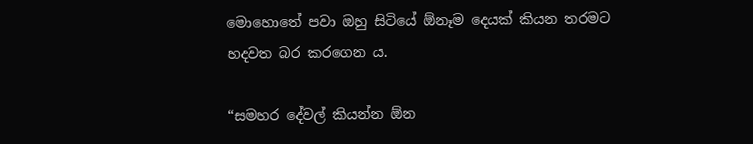මොහොතේ පවා ඔහු සිටියේ ඕනෑම දෙයක් කියන තරමට හදවත බර කරගෙන ය.

“සමහර දේවල් කියන්න ඕන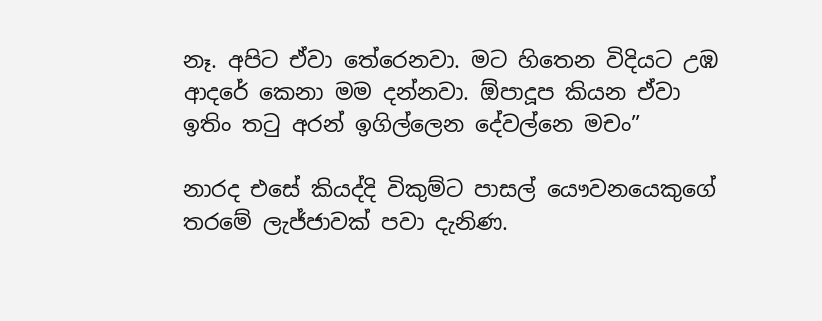නෑ. අපිට ඒවා තේරෙනවා. මට හිතෙන විදියට උඹ ආදරේ කෙනා මම දන්නවා. ඕපාදූප කියන ඒවා ඉතිං තටු අරන් ඉගිල්ලෙන දේවල්නෙ මචං”

නාරද එසේ කියද්දි විකුම්ට පාසල් යෞවනයෙකුගේ තරමේ ලැජ්ජාවක් පවා දැනිණ.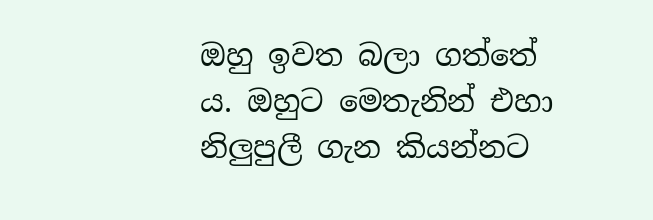ඔහු ඉවත බලා ගත්තේ ය. ඔහුට මෙතැනින් එහා නිලුපුලී ගැන කියන්නට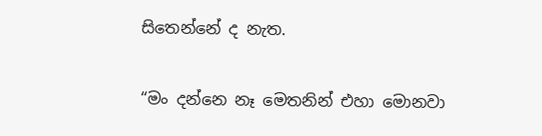සිතෙන්නේ ද නැත.

“මං දන්නෙ නෑ මෙතනින් එහා මොනවා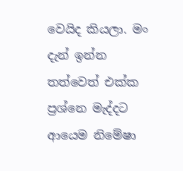වෙයිද කියලා. මං දැන් ඉන්න තත්වෙත් එක්ක ප්‍රශ්නෙ මැද්දට ආයෙම නිමේෂා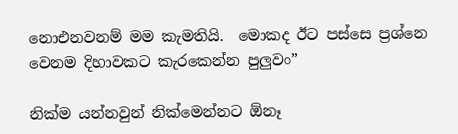නොඑනවනම් මම කැමතියි.  මොකද ඊට පස්සෙ ප්‍රශ්නෙ වෙනම දිහාවකට කැරකෙන්න පුලුවං”

නික්ම යන්නවුන් නික්මෙන්නට ඕනෑ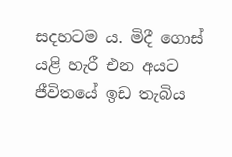සදහටම ය. මිදී ගොස් යළි හැරී එන අයට ජීවිතයේ ඉඩ තැබිය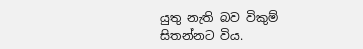යුතු නැති බව විකුම් සිතන්නට විය.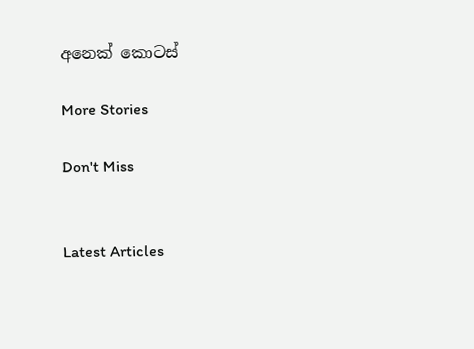අනෙක් කොටස්

More Stories

Don't Miss


Latest Articles